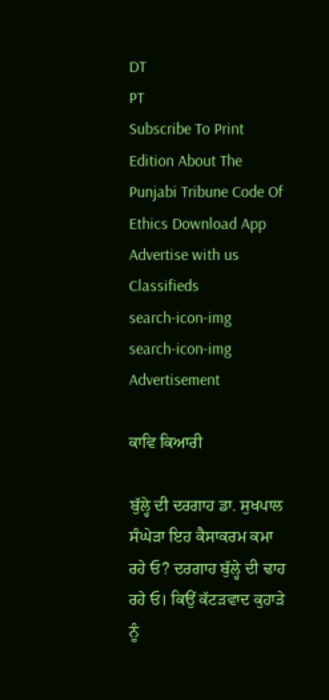DT
PT
Subscribe To Print Edition About The Punjabi Tribune Code Of Ethics Download App Advertise with us Classifieds
search-icon-img
search-icon-img
Advertisement

ਕਾਵਿ ਕਿਆਰੀ

ਬੁੱਲ੍ਹੇ ਦੀ ਦਰਗਾਹ ਡਾ. ਸੁਖਪਾਲ ਸੰਘੇੜਾ ਇਹ ਕੈਸਾਕਰਮ ਕਮਾ ਰਹੇ ਓ? ਦਰਗਾਹ ਬੁੱਲ੍ਹੇ ਦੀ ਢਾਹ ਰਹੇ ਓ। ਕਿਉਂ ਕੱਟੜਵਾਦ ਕੁਹਾੜੇ ਨੂੰ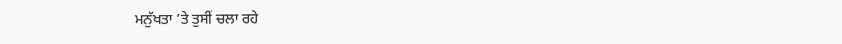ਮਨੁੱਖਤਾ ’ਤੇ ਤੁਸੀਂ ਚਲਾ ਰਹੇ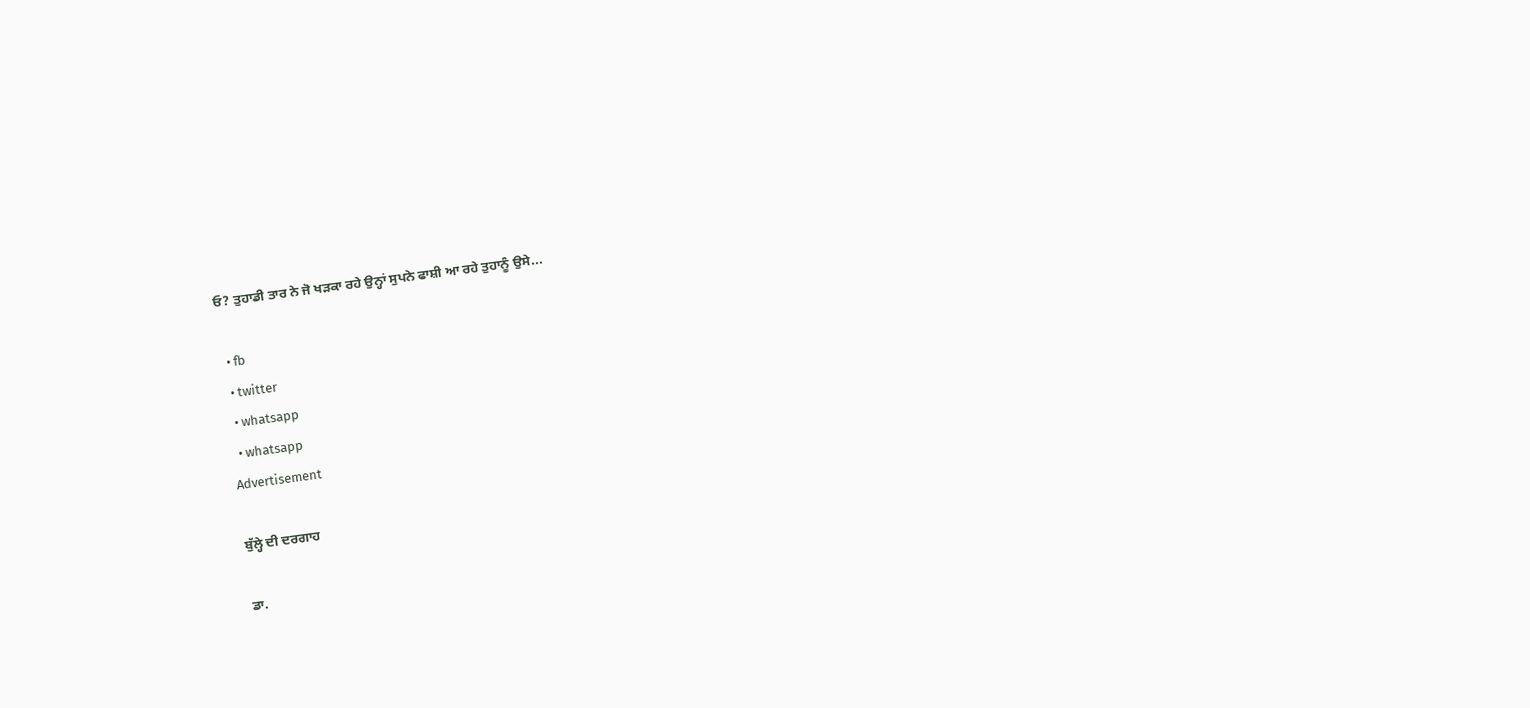ਓ? ਤੁਹਾਡੀ ਤਾਰ ਨੇ ਜੋ ਖੜਕਾ ਰਹੇ ਉਨ੍ਹਾਂ ਸੁਪਨੇ ਫਾਸ਼ੀ ਆ ਰਹੇ ਤੁਹਾਨੂੰ ਉਸੇ...

  • fb
  • twitter
  • whatsapp
  • whatsapp
Advertisement

ਬੁੱਲ੍ਹੇ ਦੀ ਦਰਗਾਹ

ਡਾ.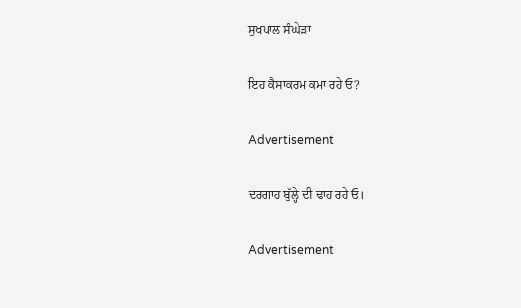ਸੁਖਪਾਲ ਸੰਘੇੜਾ

ਇਹ ਕੈਸਾਕਰਮ ਕਮਾ ਰਹੇ ਓ?

Advertisement

ਦਰਗਾਹ ਬੁੱਲ੍ਹੇ ਦੀ ਢਾਹ ਰਹੇ ਓ।

Advertisement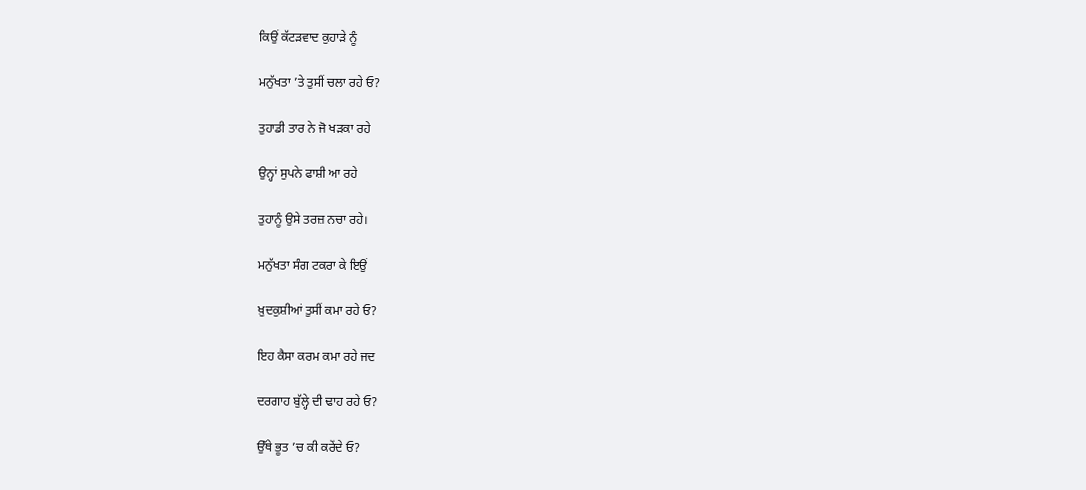ਕਿਉਂ ਕੱਟੜਵਾਦ ਕੁਹਾੜੇ ਨੂੰ

ਮਨੁੱਖਤਾ ’ਤੇ ਤੁਸੀਂ ਚਲਾ ਰਹੇ ਓ?

ਤੁਹਾਡੀ ਤਾਰ ਨੇ ਜੋ ਖੜਕਾ ਰਹੇ

ਉਨ੍ਹਾਂ ਸੁਪਨੇ ਫਾਸ਼ੀ ਆ ਰਹੇ

ਤੁਹਾਨੂੰ ਉਸੇ ਤਰਜ਼ ਨਚਾ ਰਹੇ।

ਮਨੁੱਖਤਾ ਸੰਗ ਟਕਰਾ ਕੇ ਇਉਂ

ਖ਼ੁਦਕੁਸ਼ੀਆਂ ਤੁਸੀਂ ਕਮਾ ਰਹੇ ਓ?

ਇਹ ਕੈਸਾ ਕਰਮ ਕਮਾ ਰਹੇ ਜਦ

ਦਰਗਾਹ ਬੁੱਲ੍ਹੇ ਦੀ ਢਾਹ ਰਹੇ ਓ?

ਉੱਥੇ ਭੂਤ ’ਚ ਕੀ ਕਰੇਂਦੇ ਓ?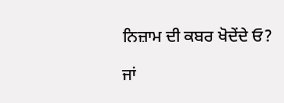ਨਿਜ਼ਾਮ ਦੀ ਕਬਰ ਖੋਦੇਂਦੇ ਓ?

ਜਾਂ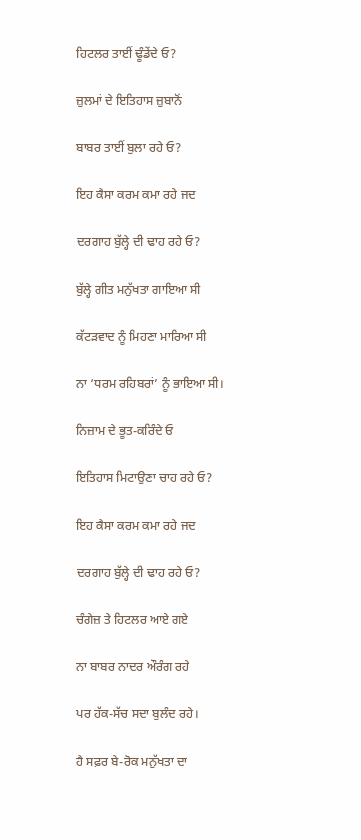ਹਿਟਲਰ ਤਾਈਂ ਢੂੰਡੇਂਦੇ ਓ?

ਜ਼ੁਲਮਾਂ ਦੇ ਇਤਿਹਾਸ ਜ਼ੁਬਾਨੋਂ

ਬਾਬਰ ਤਾਈਂ ਬੁਲਾ ਰਹੇ ਓ?

ਇਹ ਕੈਸਾ ਕਰਮ ਕਮਾ ਰਹੇ ਜਦ

ਦਰਗਾਹ ਬੁੱਲ੍ਹੇ ਦੀ ਢਾਹ ਰਹੇ ਓ?

ਬੁੱਲ੍ਹੇ ਗੀਤ ਮਨੁੱਖਤਾ ਗਾਇਆ ਸੀ

ਕੱਟੜਵਾਦ ਨੂੰ ਮਿਹਣਾ ਮਾਰਿਆ ਸੀ

ਨਾ ‘ਧਰਮ ਰਹਿਬਰਾਂ’ ਨੂੰ ਭਾਇਆ ਸੀ।

ਨਿਜ਼ਾਮ ਦੇ ਭੂਤ-ਕਰਿੰਦੇ ਓ

ਇਤਿਹਾਸ ਮਿਟਾਉਣਾ ਚਾਹ ਰਹੇ ਓ?

ਇਹ ਕੈਸਾ ਕਰਮ ਕਮਾ ਰਹੇ ਜਦ

ਦਰਗਾਹ ਬੁੱਲ੍ਹੇ ਦੀ ਢਾਹ ਰਹੇ ਓ?

ਚੰਗੇਜ਼ ਤੇ ਹਿਟਲਰ ਆਏ ਗਏ

ਨਾ ਬਾਬਰ ਨਾਦਰ ਔਰੰਗ ਰਹੇ

ਪਰ ਹੱਕ-ਸੱਚ ਸਦਾ ਬੁਲੰਦ ਰਹੇ।

ਹੈ ਸਫ਼ਰ ਬੇ-ਰੋਕ ਮਨੁੱਖਤਾ ਦਾ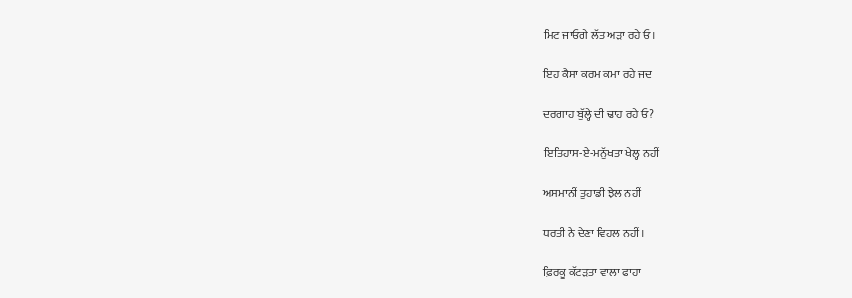ਮਿਟ ਜਾਓਗੇ ਲੱਤ ਅੜਾ ਰਹੇ ਓ।

ਇਹ ਕੈਸਾ ਕਰਮ ਕਮਾ ਰਹੇ ਜਦ

ਦਰਗਾਹ ਬੁੱਲ੍ਹੇ ਦੀ ਢਾਹ ਰਹੇ ਓ?

ਇਤਿਹਾਸ-ਏ-ਮਨੁੱਖਤਾ ਖੇਲ੍ਹ ਨਹੀਂ

ਅਸਮਾਨੀਂ ਤੁਹਾਡੀ ਝੇਲ ਨਹੀਂ

ਧਰਤੀ ਨੇ ਦੇਣਾ ਵਿਹਲ ਨਹੀਂ।

ਫ਼ਿਰਕੂ ਕੱਟੜਤਾ ਵਾਲਾ ਫਾਹਾ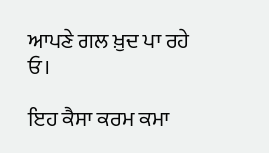ਆਪਣੇ ਗਲ ਖ਼ੁਦ ਪਾ ਰਹੇ ਓ।

ਇਹ ਕੈਸਾ ਕਰਮ ਕਮਾ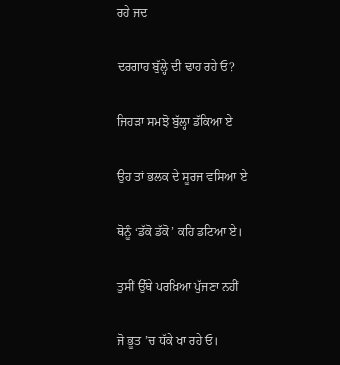ਰਹੇ ਜਦ

ਦਰਗਾਹ ਬੁੱਲ੍ਹੇ ਦੀ ਢਾਹ ਰਹੇ ਓ?

ਜਿਹੜਾ ਸਮਝੋ ਬੁੱਲ੍ਹਾ ਡੱਕਿਆ ਏ

ਉਹ ਤਾਂ ਭਲਕ ਦੇ ਸੂਰਜ ਵਸਿਆ ਏ

ਥੋਨੂੰ ‘ਡੱਕੋ ਡੱਕੋ’ ਕਹਿ ਡਟਿਆ ਏ।

ਤੁਸੀਂ ਉੱਥੇ ਪਰਖ਼ਿਆ ਪੁੱਜਣਾ ਨਹੀਂ

ਜੋ ਭੂਤ ’ਚ ਧੱਕੇ ਖਾ ਰਹੇ ਓ।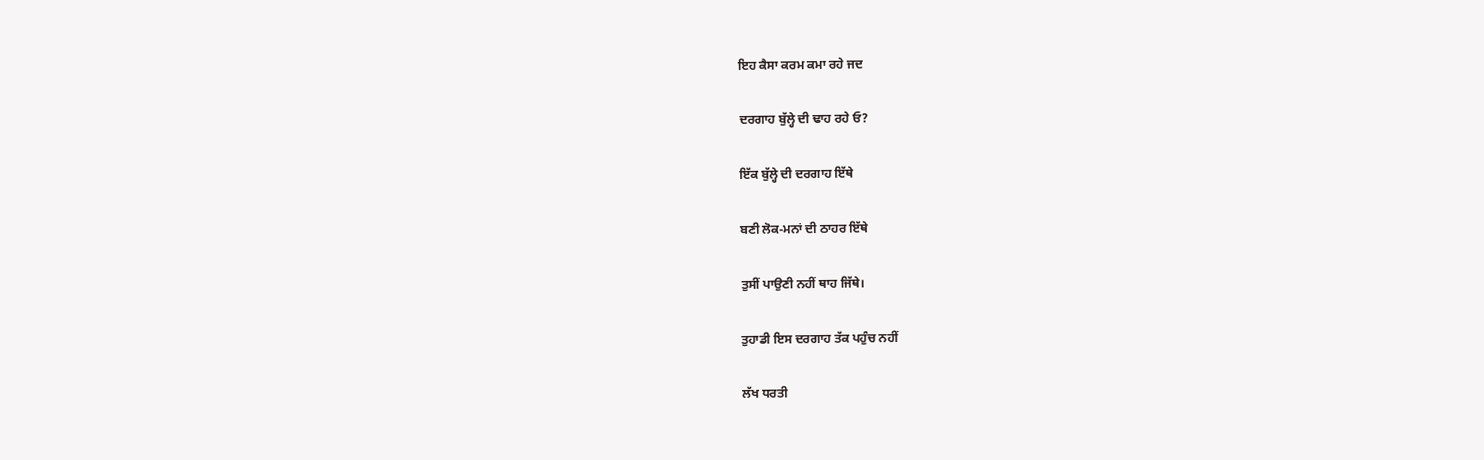ਇਹ ਕੈਸਾ ਕਰਮ ਕਮਾ ਰਹੇ ਜਦ

ਦਰਗਾਹ ਬੁੱਲ੍ਹੇ ਦੀ ਢਾਹ ਰਹੇ ਓ?

ਇੱਕ ਬੁੱਲ੍ਹੇ ਦੀ ਦਰਗਾਹ ਇੱਥੇ

ਬਣੀ ਲੋਕ-ਮਨਾਂ ਦੀ ਠਾਹਰ ਇੱਥੇ

ਤੁਸੀਂ ਪਾਉਣੀ ਨਹੀਂ ਥਾਹ ਜਿੱਥੇ।

ਤੁਹਾਡੀ ਇਸ ਦਰਗਾਹ ਤੱਕ ਪਹੁੰਚ ਨਹੀਂ

ਲੱਖ ਧਰਤੀ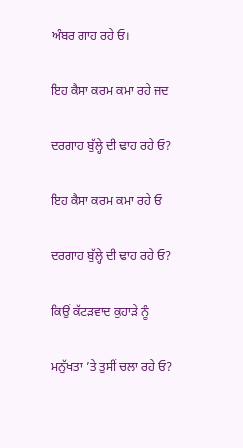ਅੰਬਰ ਗਾਹ ਰਹੇ ਓ।

ਇਹ ਕੈਸਾ ਕਰਮ ਕਮਾ ਰਹੇ ਜਦ

ਦਰਗਾਹ ਬੁੱਲ੍ਹੇ ਦੀ ਢਾਹ ਰਹੇ ਓ?

ਇਹ ਕੈਸਾ ਕਰਮ ਕਮਾ ਰਹੇ ਓ

ਦਰਗਾਹ ਬੁੱਲ੍ਹੇ ਦੀ ਢਾਹ ਰਹੇ ਓ?

ਕਿਉਂ ਕੱਟੜਵਾਦ ਕੁਹਾੜੇ ਨੂੰ

ਮਨੁੱਖਤਾ ’ਤੇ ਤੁਸੀਂ ਚਲਾ ਰਹੇ ਓ?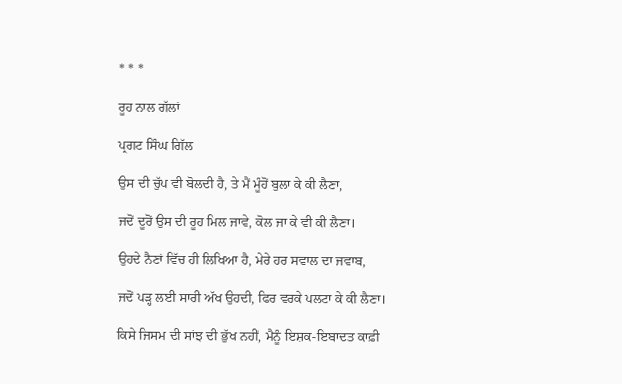* * *

ਰੂਹ ਨਾਲ ਗੱਲਾਂ

ਪ੍ਰਗਟ ਸਿੰਘ ਗਿੱਲ

ਉਸ ਦੀ ਚੁੱਪ ਵੀ ਬੋਲਦੀ ਹੈ, ਤੇ ਮੈਂ ਮੂੰਹੋਂ ਬੁਲਾ ਕੇ ਕੀ ਲੈਣਾ,

ਜਦੋਂ ਦੂਰੋਂ ਉਸ ਦੀ ਰੂਹ ਮਿਲ ਜਾਵੇ, ਕੋਲ ਜਾ ਕੇ ਵੀ ਕੀ ਲੈਣਾ।

ਉਹਦੇ ਨੈਣਾਂ ਵਿੱਚ ਹੀ ਲਿਖਿਆ ਹੈ, ਮੇਰੇ ਹਰ ਸਵਾਲ ਦਾ ਜਵਾਬ,

ਜਦੋਂ ਪੜ੍ਹ ਲਈ ਸਾਰੀ ਅੱਖ ਉਹਦੀ, ਫਿਰ ਵਰਕੇ ਪਲਟਾ ਕੇ ਕੀ ਲੈਣਾ।

ਕਿਸੇ ਜਿਸਮ ਦੀ ਸਾਂਝ ਦੀ ਭੁੱਖ ਨਹੀਂ, ਮੈਨੂੰ ਇਸ਼ਕ-ਇਬਾਦਤ ਕਾਫ਼ੀ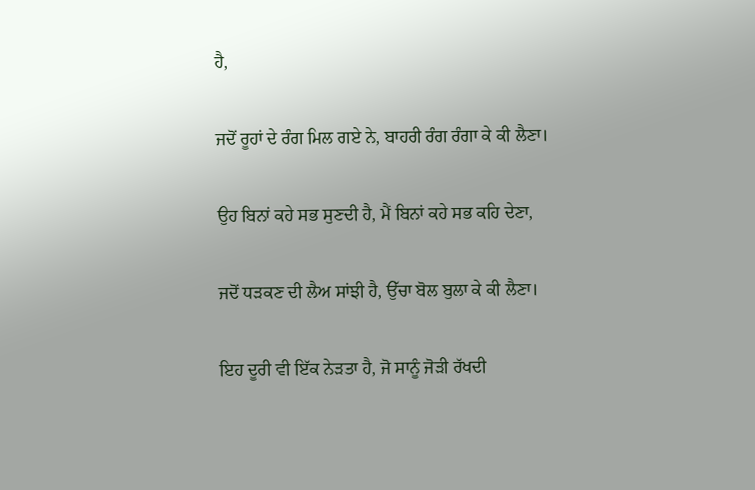ਹੈ,

ਜਦੋਂ ਰੂਹਾਂ ਦੇ ਰੰਗ ਮਿਲ ਗਏ ਨੇ, ਬਾਹਰੀ ਰੰਗ ਰੰਗਾ ਕੇ ਕੀ ਲੈਣਾ।

ਉਹ ਬਿਨਾਂ ਕਹੇ ਸਭ ਸੁਣਦੀ ਹੈ, ਮੈਂ ਬਿਨਾਂ ਕਹੇ ਸਭ ਕਹਿ ਦੇਣਾ,

ਜਦੋਂ ਧੜਕਣ ਦੀ ਲੈਅ ਸਾਂਝੀ ਹੈ, ਉੱਚਾ ਬੋਲ ਬੁਲਾ ਕੇ ਕੀ ਲੈਣਾ।

ਇਹ ਦੂਰੀ ਵੀ ਇੱਕ ਨੇੜਤਾ ਹੈ, ਜੋ ਸਾਨੂੰ ਜੋੜੀ ਰੱਖਦੀ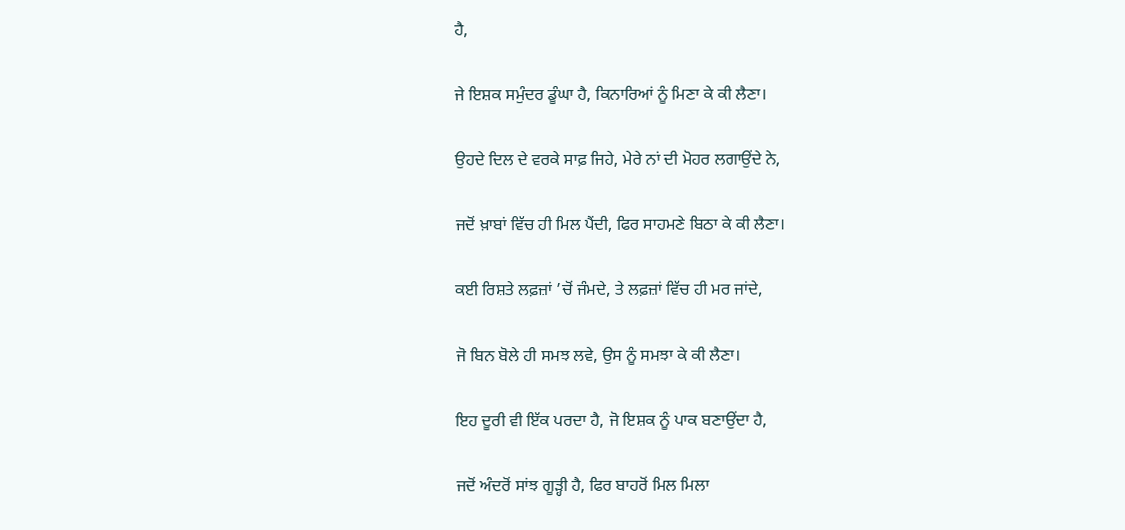ਹੈ,

ਜੇ ਇਸ਼ਕ ਸਮੁੰਦਰ ਡੂੰਘਾ ਹੈ, ਕਿਨਾਰਿਆਂ ਨੂੰ ਮਿਣਾ ਕੇ ਕੀ ਲੈਣਾ।

ਉਹਦੇ ਦਿਲ ਦੇ ਵਰਕੇ ਸਾਫ਼ ਜਿਹੇ, ਮੇਰੇ ਨਾਂ ਦੀ ਮੋਹਰ ਲਗਾਉਂਦੇ ਨੇ,

ਜਦੋਂ ਖ਼ਾਬਾਂ ਵਿੱਚ ਹੀ ਮਿਲ ਪੈਂਦੀ, ਫਿਰ ਸਾਹਮਣੇ ਬਿਠਾ ਕੇ ਕੀ ਲੈਣਾ।

ਕਈ ਰਿਸ਼ਤੇ ਲਫ਼ਜ਼ਾਂ ’ਚੋਂ ਜੰਮਦੇ, ਤੇ ਲਫ਼ਜ਼ਾਂ ਵਿੱਚ ਹੀ ਮਰ ਜਾਂਦੇ,

ਜੋ ਬਿਨ ਬੋਲੇ ਹੀ ਸਮਝ ਲਵੇ, ਉਸ ਨੂੰ ਸਮਝਾ ਕੇ ਕੀ ਲੈਣਾ।

ਇਹ ਦੂਰੀ ਵੀ ਇੱਕ ਪਰਦਾ ਹੈ, ਜੋ ਇਸ਼ਕ ਨੂੰ ਪਾਕ ਬਣਾਉਂਦਾ ਹੈ,

ਜਦੋਂ ਅੰਦਰੋਂ ਸਾਂਝ ਗੂੜ੍ਹੀ ਹੈ, ਫਿਰ ਬਾਹਰੋਂ ਮਿਲ ਮਿਲਾ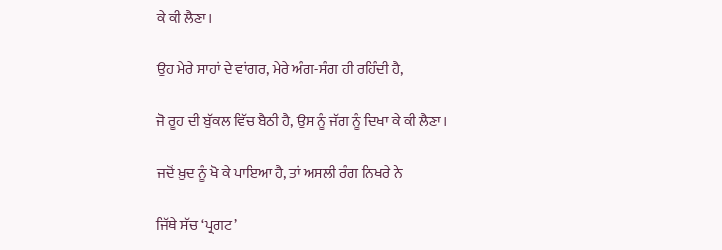ਕੇ ਕੀ ਲੈਣਾ।

ਉਹ ਮੇਰੇ ਸਾਹਾਂ ਦੇ ਵਾਂਗਰ, ਮੇਰੇ ਅੰਗ-ਸੰਗ ਹੀ ਰਹਿੰਦੀ ਹੈ,

ਜੋ ਰੂਹ ਦੀ ਬੁੱਕਲ ਵਿੱਚ ਬੈਠੀ ਹੈ, ਉਸ ਨੂੰ ਜੱਗ ਨੂੰ ਦਿਖਾ ਕੇ ਕੀ ਲੈਣਾ।

ਜਦੋਂ ਖ਼ੁਦ ਨੂੰ ਖੋ ਕੇ ਪਾਇਆ ਹੈ, ਤਾਂ ਅਸਲੀ ਰੰਗ ਨਿਖਰੇ ਨੇ

ਜਿੱਥੇ ਸੱਚ ‘ਪ੍ਰਗਟ’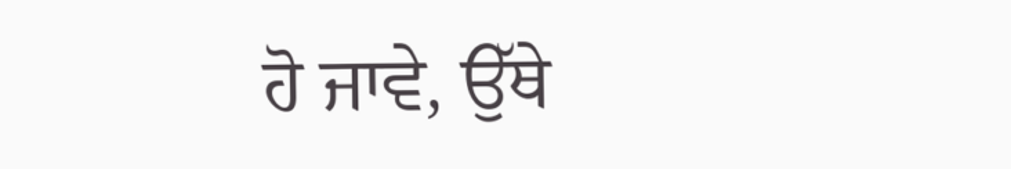ਹੋ ਜਾਵੇ, ਉੱਥੇ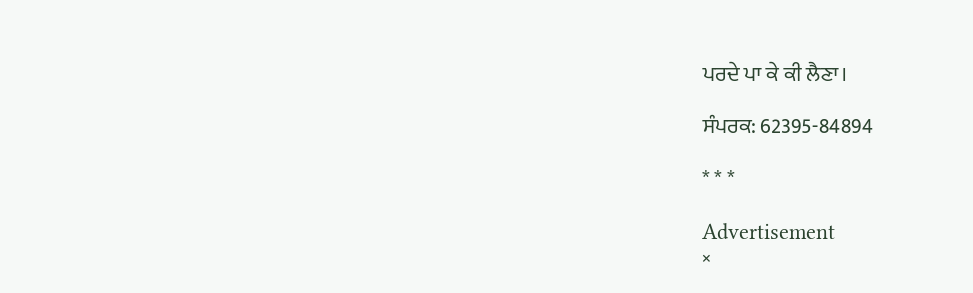ਪਰਦੇ ਪਾ ਕੇ ਕੀ ਲੈਣਾ।

ਸੰਪਰਕ: 62395-84894

* * *

Advertisement
×